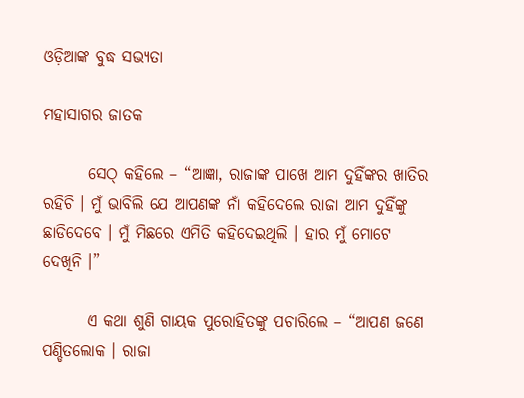ଓଡ଼ିଆଙ୍କ ବୁଦ୍ଧ ସଭ୍ୟତା

ମହାସାଗର ଜାତକ

       ସେଠ୍ କହିଲେ – “ଆଜ୍ଞା, ରାଜାଙ୍କ ପାଖେ ଆମ ଦୁହିଁଙ୍କର ଖାତିର ରହିଚି । ମୁଁ ଭାବିଲି ଯେ ଆପଣଙ୍କ ନାଁ କହିଦେଲେ ରାଜା ଆମ ଦୁହିଁଙ୍କୁ ଛାଡିଦେବେ । ମୁଁ ମିଛରେ ଏମିତି କହିଦେଇଥିଲି । ହାର ମୁଁ ମୋଟେ ଦେଖିନି ।”

       ଏ କଥା ଶୁଣି ଗାୟକ ପୁରୋହିତଙ୍କୁ ପଚାରିଲେ – “ଆପଣ ଜଣେ ପଣ୍ଡିତଲୋକ । ରାଜା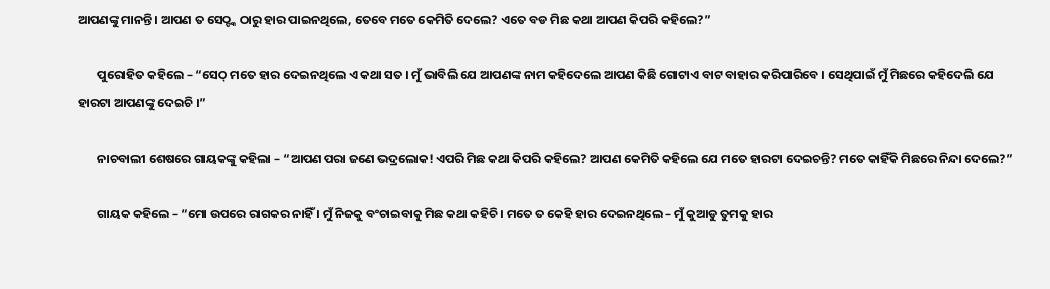ଆପଣଙ୍କୁ ମାନନ୍ତି । ଆପଣ ତ ସେଠ୍ଙ୍କ ଠାରୁ ହାର ପାଇନଥିଲେ, ତେବେ ମତେ କେମିତି ଦେଲେ? ଏତେ ବଡ ମିଛ କଥା ଆପଣ କିପରି କହିଲେ?”

       ପୁରୋହିତ କହିଲେ – “ସେଠ୍ ମତେ ହାର ଦେଇନଥିଲେ ଏ କଥା ସତ । ମୁଁ ଭାବିଲି ଯେ ଆପଣଙ୍କ ନାମ କହିଦେଲେ ଆପଣ କିଛି ଗୋଟାଏ ବାଟ ବାହାର କରିପାରିବେ । ସେଥିପାଇଁ ମୁଁ ମିଛରେ କହିଦେଲି ଯେ ହାରଟା ଆପଣଙ୍କୁ ଦେଇଚି ।”

       ନାଚବାଲୀ ଶେଷରେ ଗାୟକଙ୍କୁ କହିଲା – “ଆପଣ ପରା ଜଣେ ଭଦ୍ରଲୋକ! ଏପରି ମିଛ କଥା କିପରି କହିଲେ? ଆପଣ କେମିତି କହିଲେ ଯେ ମତେ ହାରଟା ଦେଇଚନ୍ତି? ମତେ କାହିଁକି ମିଛରେ ନିନ୍ଦା ଦେଲେ?”

       ଗାୟକ କହିଲେ – “ମୋ ଉପରେ ରାଗକର ନାହିଁ । ମୁଁ ନିଜକୁ ବଂଚାଇବାକୁ ମିଛ କଥା କହିଚି । ମତେ ତ କେହି ହାର ଦେଇନଥିଲେ – ମୁଁ କୁଆଡୁ ତୁମକୁ ହାର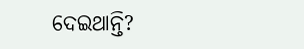ଦେଇଥାନ୍ତି?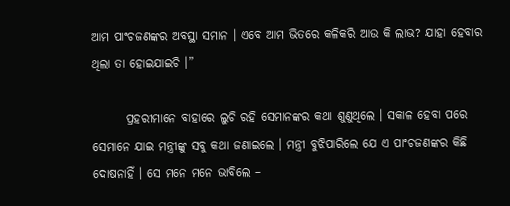ଆମ ପାଂଚଜଣଙ୍କର ଅବସ୍ଥା ସମାନ । ଏବେ ଆମ ଭିତରେ କଳିକରି ଆଉ କି ଲାଭ? ଯାହା ହେବାର ଥିଲା ତା ହୋଇଯାଇଚି ।”

       ପ୍ରହରୀମାନେ ବାହାରେ ଲୁଚି ରହି ସେମାନଙ୍କର କଥା ଶୁଣୁଥିଲେ । ସକାଳ ହେବା ପରେ ସେମାନେ ଯାଇ ମନ୍ତ୍ରୀଙ୍କୁ ସବୁ କଥା ଜଣାଇଲେ । ମନ୍ତ୍ରୀ ବୁଝିପାରିଲେ ଯେ ଏ ପାଂଚଜଣଙ୍କର କିଛି ଦୋଷନାହିଁ । ସେ ମନେ ମନେ ଭାବିଲେ –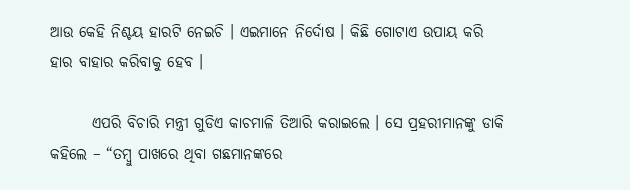ଆଉ କେହି ନିଶ୍ଚୟ ହାରଟି ନେଇଚି । ଏଇମାନେ ନିର୍ଦୋଷ । କିଛି ଗୋଟାଏ ଉପାୟ କରି ହାର ବାହାର କରିବାକୁ ହେବ ।

       ଏପରି ବିଚାରି ମନ୍ତ୍ରୀ ଗୁଡିଏ କାଚମାଳି ତିଆରି କରାଇଲେ । ସେ ପ୍ରହରୀମାନଙ୍କୁ ଡାକି କହିଲେ – “ତମ୍ବୁ ପାଖରେ ଥିବା ଗଛମାନଙ୍କରେ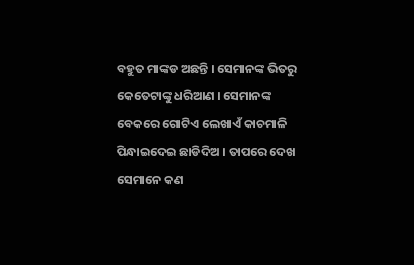ବହୁତ ମାଙ୍କଡ ଅଛନ୍ତି । ସେମାନଙ୍କ ଭିତରୁ କେତେଟାଙ୍କୁ ଧରିଆଣ । ସେମାନଙ୍କ ବେକରେ ଗୋଟିଏ ଲେଖାଏଁ କାଚମାଳି ପିନ୍ଧାଇଦେଇ ଛାଡିଦିଅ । ତାପରେ ଦେଖ ସେମାନେ କଣ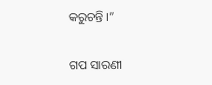କରୁଚନ୍ତି ।”


ଗପ ସାରଣୀ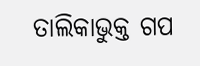ତାଲିକାଭୁକ୍ତ ଗପ